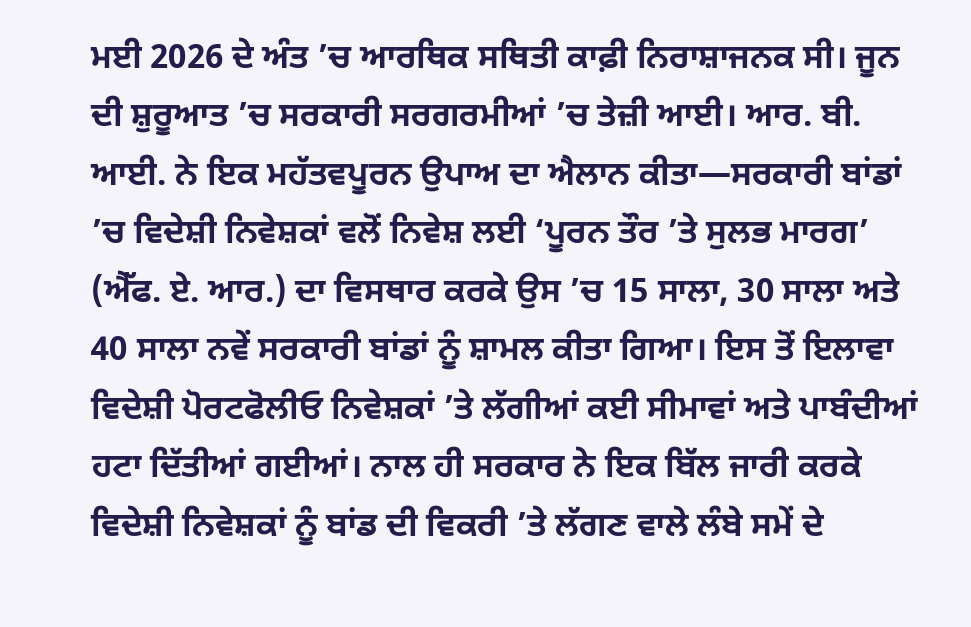ਮਈ 2026 ਦੇ ਅੰਤ ’ਚ ਆਰਥਿਕ ਸਥਿਤੀ ਕਾਫ਼ੀ ਨਿਰਾਸ਼ਾਜਨਕ ਸੀ। ਜੂਨ ਦੀ ਸ਼ੁਰੂਆਤ ’ਚ ਸਰਕਾਰੀ ਸਰਗਰਮੀਆਂ ’ਚ ਤੇਜ਼ੀ ਆਈ। ਆਰ. ਬੀ. ਆਈ. ਨੇ ਇਕ ਮਹੱਤਵਪੂਰਨ ਉਪਾਅ ਦਾ ਐਲਾਨ ਕੀਤਾ—ਸਰਕਾਰੀ ਬਾਂਡਾਂ ’ਚ ਵਿਦੇਸ਼ੀ ਨਿਵੇਸ਼ਕਾਂ ਵਲੋਂ ਨਿਵੇਸ਼ ਲਈ ‘ਪੂਰਨ ਤੌਰ ’ਤੇ ਸੁਲਭ ਮਾਰਗ’ (ਐੱਫ. ਏ. ਆਰ.) ਦਾ ਵਿਸਥਾਰ ਕਰਕੇ ਉਸ ’ਚ 15 ਸਾਲਾ, 30 ਸਾਲਾ ਅਤੇ 40 ਸਾਲਾ ਨਵੇਂ ਸਰਕਾਰੀ ਬਾਂਡਾਂ ਨੂੰ ਸ਼ਾਮਲ ਕੀਤਾ ਗਿਆ। ਇਸ ਤੋਂ ਇਲਾਵਾ ਵਿਦੇਸ਼ੀ ਪੋਰਟਫੋਲੀਓ ਨਿਵੇਸ਼ਕਾਂ ’ਤੇ ਲੱਗੀਆਂ ਕਈ ਸੀਮਾਵਾਂ ਅਤੇ ਪਾਬੰਦੀਆਂ ਹਟਾ ਦਿੱਤੀਆਂ ਗਈਆਂ। ਨਾਲ ਹੀ ਸਰਕਾਰ ਨੇ ਇਕ ਬਿੱਲ ਜਾਰੀ ਕਰਕੇ ਵਿਦੇਸ਼ੀ ਨਿਵੇਸ਼ਕਾਂ ਨੂੰ ਬਾਂਡ ਦੀ ਵਿਕਰੀ ’ਤੇ ਲੱਗਣ ਵਾਲੇ ਲੰਬੇ ਸਮੇਂ ਦੇ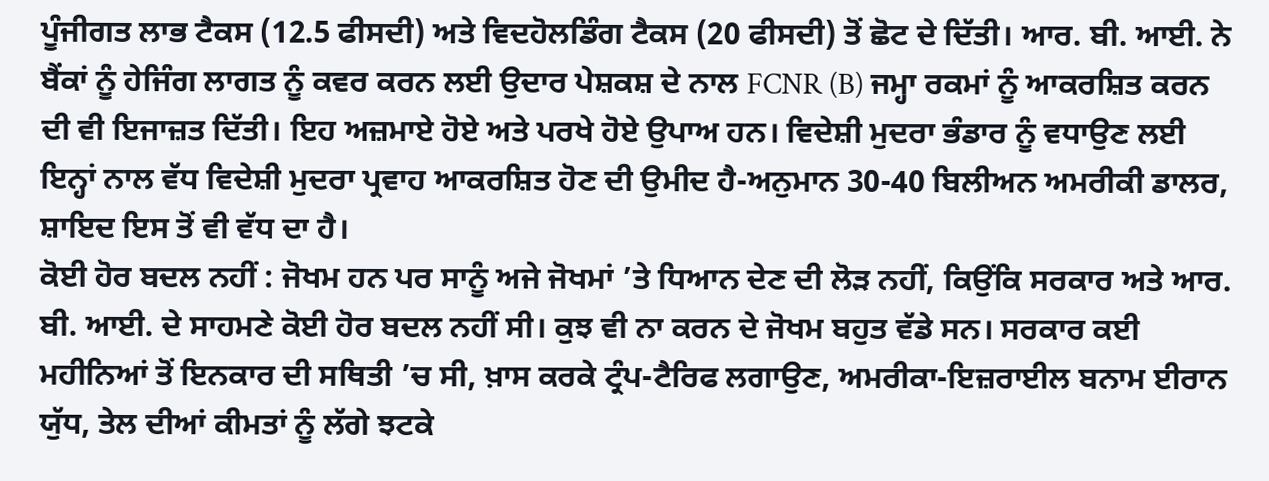ਪੂੰਜੀਗਤ ਲਾਭ ਟੈਕਸ (12.5 ਫੀਸਦੀ) ਅਤੇ ਵਿਦਹੋਲਡਿੰਗ ਟੈਕਸ (20 ਫੀਸਦੀ) ਤੋਂ ਛੋਟ ਦੇ ਦਿੱਤੀ। ਆਰ. ਬੀ. ਆਈ. ਨੇ ਬੈਂਕਾਂ ਨੂੰ ਹੇਜਿੰਗ ਲਾਗਤ ਨੂੰ ਕਵਰ ਕਰਨ ਲਈ ਉਦਾਰ ਪੇਸ਼ਕਸ਼ ਦੇ ਨਾਲ FCNR (B) ਜਮ੍ਹਾ ਰਕਮਾਂ ਨੂੰ ਆਕਰਸ਼ਿਤ ਕਰਨ ਦੀ ਵੀ ਇਜਾਜ਼ਤ ਦਿੱਤੀ। ਇਹ ਅਜ਼ਮਾਏ ਹੋਏ ਅਤੇ ਪਰਖੇ ਹੋਏ ਉਪਾਅ ਹਨ। ਵਿਦੇਸ਼ੀ ਮੁਦਰਾ ਭੰਡਾਰ ਨੂੰ ਵਧਾਉਣ ਲਈ ਇਨ੍ਹਾਂ ਨਾਲ ਵੱਧ ਵਿਦੇਸ਼ੀ ਮੁਦਰਾ ਪ੍ਰਵਾਹ ਆਕਰਸ਼ਿਤ ਹੋਣ ਦੀ ਉਮੀਦ ਹੈ-ਅਨੁਮਾਨ 30-40 ਬਿਲੀਅਨ ਅਮਰੀਕੀ ਡਾਲਰ, ਸ਼ਾਇਦ ਇਸ ਤੋਂ ਵੀ ਵੱਧ ਦਾ ਹੈ।
ਕੋਈ ਹੋਰ ਬਦਲ ਨਹੀਂ : ਜੋਖਮ ਹਨ ਪਰ ਸਾਨੂੰ ਅਜੇ ਜੋਖਮਾਂ ’ਤੇ ਧਿਆਨ ਦੇਣ ਦੀ ਲੋੜ ਨਹੀਂ, ਕਿਉਂਕਿ ਸਰਕਾਰ ਅਤੇ ਆਰ. ਬੀ. ਆਈ. ਦੇ ਸਾਹਮਣੇ ਕੋਈ ਹੋਰ ਬਦਲ ਨਹੀਂ ਸੀ। ਕੁਝ ਵੀ ਨਾ ਕਰਨ ਦੇ ਜੋਖਮ ਬਹੁਤ ਵੱਡੇ ਸਨ। ਸਰਕਾਰ ਕਈ ਮਹੀਨਿਆਂ ਤੋਂ ਇਨਕਾਰ ਦੀ ਸਥਿਤੀ ’ਚ ਸੀ, ਖ਼ਾਸ ਕਰਕੇ ਟ੍ਰੰਪ-ਟੈਰਿਫ ਲਗਾਉਣ, ਅਮਰੀਕਾ-ਇਜ਼ਰਾਈਲ ਬਨਾਮ ਈਰਾਨ ਯੁੱਧ, ਤੇਲ ਦੀਆਂ ਕੀਮਤਾਂ ਨੂੰ ਲੱਗੇ ਝਟਕੇ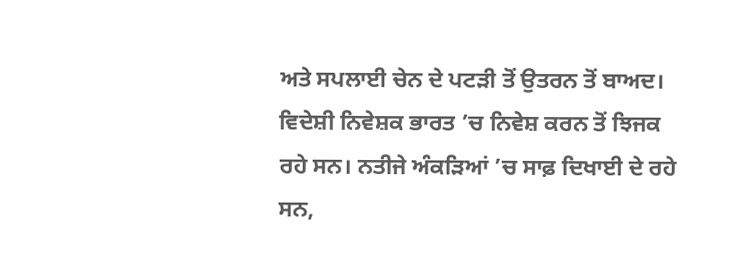ਅਤੇ ਸਪਲਾਈ ਚੇਨ ਦੇ ਪਟੜੀ ਤੋਂ ਉਤਰਨ ਤੋਂ ਬਾਅਦ। ਵਿਦੇਸ਼ੀ ਨਿਵੇਸ਼ਕ ਭਾਰਤ ’ਚ ਨਿਵੇਸ਼ ਕਰਨ ਤੋਂ ਝਿਜਕ ਰਹੇ ਸਨ। ਨਤੀਜੇ ਅੰਕੜਿਆਂ ’ਚ ਸਾਫ਼ ਦਿਖਾਈ ਦੇ ਰਹੇ ਸਨ,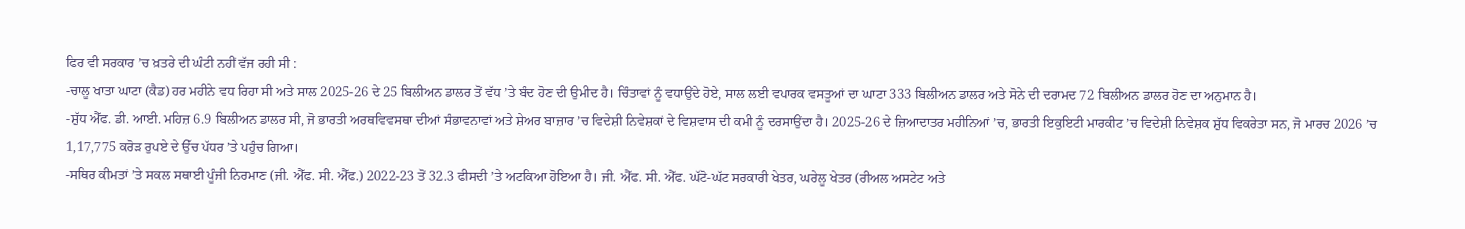ਫਿਰ ਵੀ ਸਰਕਾਰ ’ਚ ਖ਼ਤਰੇ ਦੀ ਘੰਟੀ ਨਹੀਂ ਵੱਜ ਰਹੀ ਸੀ :
-ਚਾਲੂ ਖਾਤਾ ਘਾਟਾ (ਕੈਡ) ਹਰ ਮਹੀਨੇ ਵਧ ਰਿਹਾ ਸੀ ਅਤੇ ਸਾਲ 2025-26 ਦੇ 25 ਬਿਲੀਅਨ ਡਾਲਰ ਤੋਂ ਵੱਧ ’ਤੇ ਬੰਦ ਹੋਣ ਦੀ ਉਮੀਦ ਹੈ। ਚਿੰਤਾਵਾਂ ਨੂੰ ਵਧਾਉਂਦੇ ਹੋਏ, ਸਾਲ ਲਈ ਵਪਾਰਕ ਵਸਤੂਆਂ ਦਾ ਘਾਟਾ 333 ਬਿਲੀਅਨ ਡਾਲਰ ਅਤੇ ਸੋਨੇ ਦੀ ਦਰਾਮਦ 72 ਬਿਲੀਅਨ ਡਾਲਰ ਹੋਣ ਦਾ ਅਨੁਮਾਨ ਹੈ।
-ਸ਼ੁੱਧ ਐੱਫ. ਡੀ. ਆਈ. ਮਹਿਜ਼ 6.9 ਬਿਲੀਅਨ ਡਾਲਰ ਸੀ, ਜੋ ਭਾਰਤੀ ਅਰਥਵਿਵਸਥਾ ਦੀਆਂ ਸੰਭਾਵਨਾਵਾਂ ਅਤੇ ਸ਼ੇਅਰ ਬਾਜ਼ਾਰ ’ਚ ਵਿਦੇਸ਼ੀ ਨਿਵੇਸ਼ਕਾਂ ਦੇ ਵਿਸ਼ਵਾਸ ਦੀ ਕਮੀ ਨੂੰ ਦਰਸਾਉਂਦਾ ਹੈ। 2025-26 ਦੇ ਜ਼ਿਆਦਾਤਰ ਮਹੀਨਿਆਂ ’ਚ, ਭਾਰਤੀ ਇਕੁਇਟੀ ਮਾਰਕੀਟ ’ਚ ਵਿਦੇਸ਼ੀ ਨਿਵੇਸ਼ਕ ਸ਼ੁੱਧ ਵਿਕਰੇਤਾ ਸਨ, ਜੋ ਮਾਰਚ 2026 ’ਚ 1,17,775 ਕਰੋੜ ਰੁਪਏ ਦੇ ਉੱਚ ਪੱਧਰ ’ਤੇ ਪਹੁੰਚ ਗਿਆ।
-ਸਥਿਰ ਕੀਮਤਾਂ ’ਤੇ ਸਕਲ ਸਥਾਈ ਪੂੰਜੀ ਨਿਰਮਾਣ (ਜੀ. ਐੱਫ. ਸੀ. ਐੱਫ.) 2022-23 ਤੋਂ 32.3 ਫੀਸਦੀ ’ਤੇ ਅਟਕਿਆ ਹੋਇਆ ਹੈ। ਜੀ. ਐੱਫ. ਸੀ. ਐੱਫ. ਘੱਟੋ-ਘੱਟ ਸਰਕਾਰੀ ਖੇਤਰ, ਘਰੇਲੂ ਖੇਤਰ (ਰੀਅਲ ਅਸਟੇਟ ਅਤੇ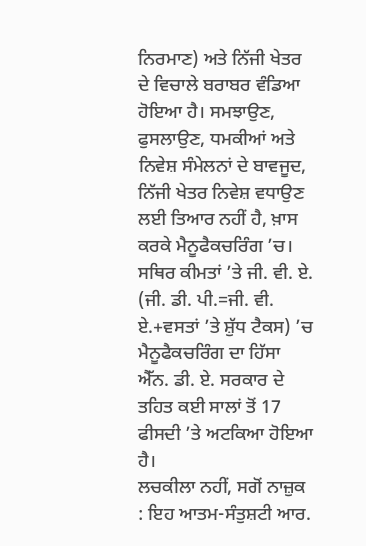ਨਿਰਮਾਣ) ਅਤੇ ਨਿੱਜੀ ਖੇਤਰ ਦੇ ਵਿਚਾਲੇ ਬਰਾਬਰ ਵੰਡਿਆ ਹੋਇਆ ਹੈ। ਸਮਝਾਉਣ, ਫੁਸਲਾਉਣ, ਧਮਕੀਆਂ ਅਤੇ ਨਿਵੇਸ਼ ਸੰਮੇਲਨਾਂ ਦੇ ਬਾਵਜੂਦ, ਨਿੱਜੀ ਖੇਤਰ ਨਿਵੇਸ਼ ਵਧਾਉਣ ਲਈ ਤਿਆਰ ਨਹੀਂ ਹੈ, ਖ਼ਾਸ ਕਰਕੇ ਮੈਨੂਫੈਕਚਰਿੰਗ ’ਚ। ਸਥਿਰ ਕੀਮਤਾਂ ’ਤੇ ਜੀ. ਵੀ. ਏ. (ਜੀ. ਡੀ. ਪੀ.=ਜੀ. ਵੀ. ਏ.+ਵਸਤਾਂ ’ਤੇ ਸ਼ੁੱਧ ਟੈਕਸ) ’ਚ ਮੈਨੂਫੈਕਚਰਿੰਗ ਦਾ ਹਿੱਸਾ ਐੱਨ. ਡੀ. ਏ. ਸਰਕਾਰ ਦੇ ਤਹਿਤ ਕਈ ਸਾਲਾਂ ਤੋਂ 17 ਫੀਸਦੀ ’ਤੇ ਅਟਕਿਆ ਹੋਇਆ ਹੈ।
ਲਚਕੀਲਾ ਨਹੀਂ, ਸਗੋਂ ਨਾਜ਼ੁਕ : ਇਹ ਆਤਮ-ਸੰਤੁਸ਼ਟੀ ਆਰ.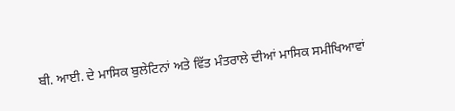ਬੀ. ਆਈ. ਦੇ ਮਾਸਿਕ ਬੁਲੇਟਿਨਾਂ ਅਤੇ ਵਿੱਤ ਮੰਤਰਾਲੇ ਦੀਆਂ ਮਾਸਿਕ ਸਮੀਖਿਆਵਾਂ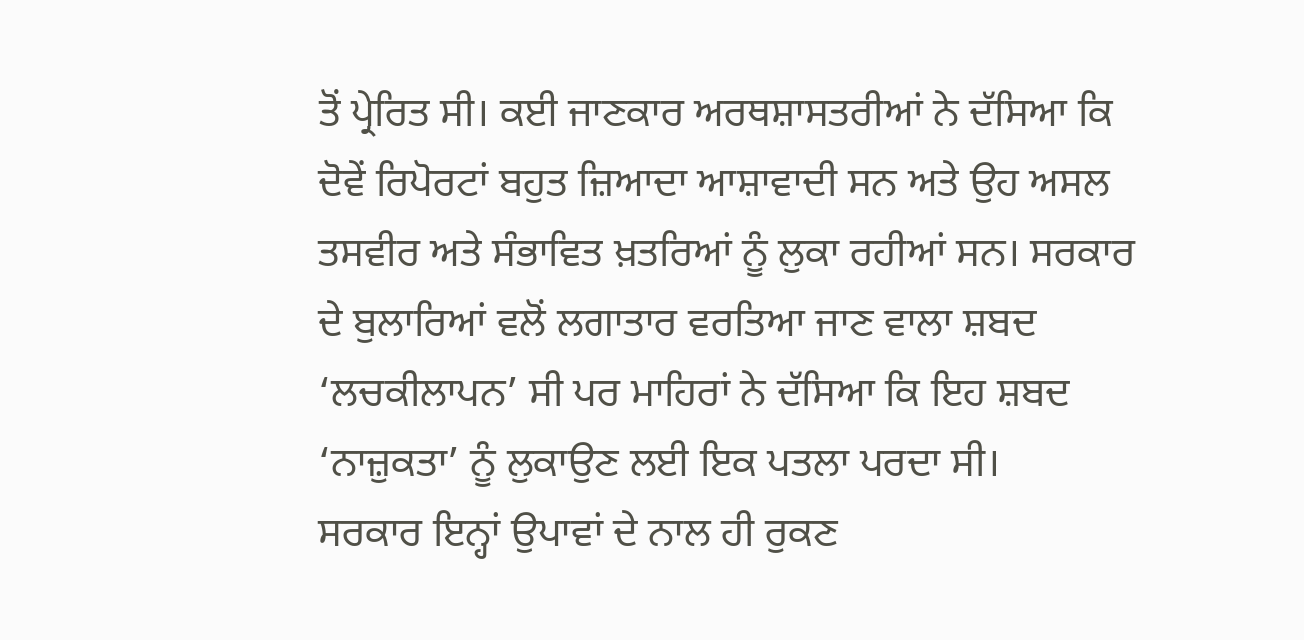ਤੋਂ ਪ੍ਰੇਰਿਤ ਸੀ। ਕਈ ਜਾਣਕਾਰ ਅਰਥਸ਼ਾਸਤਰੀਆਂ ਨੇ ਦੱਸਿਆ ਕਿ ਦੋਵੇਂ ਰਿਪੋਰਟਾਂ ਬਹੁਤ ਜ਼ਿਆਦਾ ਆਸ਼ਾਵਾਦੀ ਸਨ ਅਤੇ ਉਹ ਅਸਲ ਤਸਵੀਰ ਅਤੇ ਸੰਭਾਵਿਤ ਖ਼ਤਰਿਆਂ ਨੂੰ ਲੁਕਾ ਰਹੀਆਂ ਸਨ। ਸਰਕਾਰ ਦੇ ਬੁਲਾਰਿਆਂ ਵਲੋਂ ਲਗਾਤਾਰ ਵਰਤਿਆ ਜਾਣ ਵਾਲਾ ਸ਼ਬਦ ‘ਲਚਕੀਲਾਪਨ’ ਸੀ ਪਰ ਮਾਹਿਰਾਂ ਨੇ ਦੱਸਿਆ ਕਿ ਇਹ ਸ਼ਬਦ ‘ਨਾਜ਼ੁਕਤਾ’ ਨੂੰ ਲੁਕਾਉਣ ਲਈ ਇਕ ਪਤਲਾ ਪਰਦਾ ਸੀ।
ਸਰਕਾਰ ਇਨ੍ਹਾਂ ਉਪਾਵਾਂ ਦੇ ਨਾਲ ਹੀ ਰੁਕਣ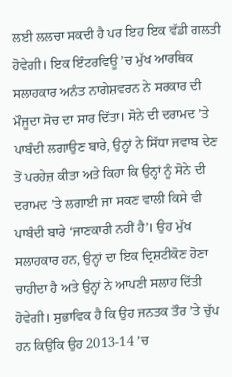ਲਈ ਲਲਚਾ ਸਕਦੀ ਹੈ ਪਰ ਇਹ ਇਕ ਵੱਡੀ ਗਲਤੀ ਹੋਵੇਗੀ। ਇਕ ਇੰਟਰਵਿਊ ’ਚ ਮੁੱਖ ਆਰਥਿਕ ਸਲਾਹਕਾਰ ਅਨੰਤ ਨਾਗੇਸ਼ਵਰਨ ਨੇ ਸਰਕਾਰ ਦੀ ਮੌਜੂਦਾ ਸੋਚ ਦਾ ਸਾਰ ਦਿੱਤਾ। ਸੋਨੇ ਦੀ ਦਰਾਮਦ ’ਤੇ ਪਾਬੰਦੀ ਲਗਾਉਣ ਬਾਰੇ, ਉਨ੍ਹਾਂ ਨੇ ਸਿੱਧਾ ਜਵਾਬ ਦੇਣ ਤੋਂ ਪਰਹੇਜ਼ ਕੀਤਾ ਅਤੇ ਕਿਹਾ ਕਿ ਉਨ੍ਹਾਂ ਨੂੰ ਸੋਨੇ ਦੀ ਦਰਾਮਦ ’ਤੇ ਲਗਾਈ ਜਾ ਸਕਣ ਵਾਲੀ ਕਿਸੇ ਵੀ ਪਾਬੰਦੀ ਬਾਰੇ ‘ਜਾਣਕਾਰੀ ਨਹੀਂ ਹੈ’। ਉਹ ਮੁੱਖ ਸਲਾਹਕਾਰ ਹਨ, ਉਨ੍ਹਾਂ ਦਾ ਇਕ ਦ੍ਰਿਸ਼ਟੀਕੋਣ ਹੋਣਾ ਚਾਹੀਦਾ ਹੈ ਅਤੇ ਉਨ੍ਹਾਂ ਨੇ ਆਪਣੀ ਸਲਾਹ ਦਿੱਤੀ ਹੋਵੇਗੀ। ਸੁਭਾਵਿਕ ਹੈ ਕਿ ਉਹ ਜਨਤਕ ਤੌਰ ’ਤੇ ਚੁੱਪ ਹਨ ਕਿਉਂਕਿ ਉਹ 2013-14 ’ਚ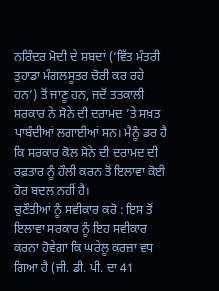ਨਰਿੰਦਰ ਮੋਦੀ ਦੇ ਸ਼ਬਦਾਂ (‘ਵਿੱਤ ਮੰਤਰੀ ਤੁਹਾਡਾ ਮੰਗਲਸੂਤਰ ਚੋਰੀ ਕਰ ਰਹੇ ਹਨ’) ਤੋਂ ਜਾਣੂ ਹਨ, ਜਦੋਂ ਤਤਕਾਲੀ ਸਰਕਾਰ ਨੇ ਸੋਨੇ ਦੀ ਦਰਾਮਦ ’ਤੇ ਸਖ਼ਤ ਪਾਬੰਦੀਆਂ ਲਗਾਈਆਂ ਸਨ। ਮੈਨੂੰ ਡਰ ਹੈ ਕਿ ਸਰਕਾਰ ਕੋਲ ਸੋਨੇ ਦੀ ਦਰਾਮਦ ਦੀ ਰਫ਼ਤਾਰ ਨੂੰ ਹੌਲੀ ਕਰਨ ਤੋਂ ਇਲਾਵਾ ਕੋਈ ਹੋਰ ਬਦਲ ਨਹੀਂ ਹੈ।
ਚੁਣੌਤੀਆਂ ਨੂੰ ਸਵੀਕਾਰ ਕਰੋ : ਇਸ ਤੋਂ ਇਲਾਵਾ ਸਰਕਾਰ ਨੂੰ ਇਹ ਸਵੀਕਾਰ ਕਰਨਾ ਹੋਵੇਗਾ ਕਿ ਘਰੇਲੂ ਕਰਜ਼ਾ ਵਧ ਗਿਆ ਹੈ (ਜੀ. ਡੀ. ਪੀ. ਦਾ 41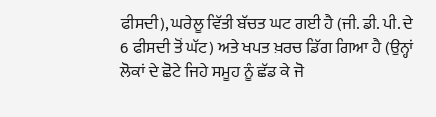ਫੀਸਦੀ), ਘਰੇਲੂ ਵਿੱਤੀ ਬੱਚਤ ਘਟ ਗਈ ਹੈ (ਜੀ. ਡੀ. ਪੀ. ਦੇ 6 ਫੀਸਦੀ ਤੋਂ ਘੱਟ) ਅਤੇ ਖਪਤ ਖ਼ਰਚ ਡਿੱਗ ਗਿਆ ਹੈ (ਉਨ੍ਹਾਂ ਲੋਕਾਂ ਦੇ ਛੋਟੇ ਜਿਹੇ ਸਮੂਹ ਨੂੰ ਛੱਡ ਕੇ ਜੋ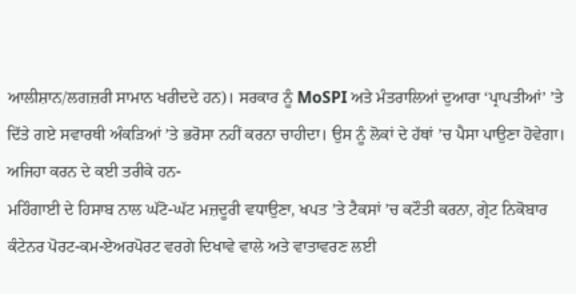ਆਲੀਸ਼ਾਨ/ਲਗਜ਼ਰੀ ਸਾਮਾਨ ਖਰੀਦਦੇ ਹਨ)। ਸਰਕਾਰ ਨੂੰ MoSPI ਅਤੇ ਮੰਤਰਾਲਿਆਂ ਦੁਆਰਾ ‘ਪ੍ਰਾਪਤੀਆਂ’ ’ਤੇ ਦਿੱਤੇ ਗਏ ਸਵਾਰਥੀ ਅੰਕੜਿਆਂ ’ਤੇ ਭਰੋਸਾ ਨਹੀਂ ਕਰਨਾ ਚਾਹੀਦਾ। ਉਸ ਨੂੰ ਲੋਕਾਂ ਦੇ ਹੱਥਾਂ ’ਚ ਪੈਸਾ ਪਾਉਣਾ ਹੋਵੇਗਾ।
ਅਜਿਹਾ ਕਰਨ ਦੇ ਕਈ ਤਰੀਕੇ ਹਨ-
ਮਹਿੰਗਾਈ ਦੇ ਹਿਸਾਬ ਨਾਲ ਘੱਟੋ-ਘੱਟ ਮਜ਼ਦੂਰੀ ਵਧਾਉਣਾ, ਖਪਤ ’ਤੇ ਟੈਕਸਾਂ ’ਚ ਕਟੌਤੀ ਕਰਨਾ, ਗ੍ਰੇਟ ਨਿਕੋਬਾਰ ਕੰਟੇਨਰ ਪੋਰਟ-ਕਮ-ਏਅਰਪੋਰਟ ਵਰਗੇ ਦਿਖਾਵੇ ਵਾਲੇ ਅਤੇ ਵਾਤਾਵਰਣ ਲਈ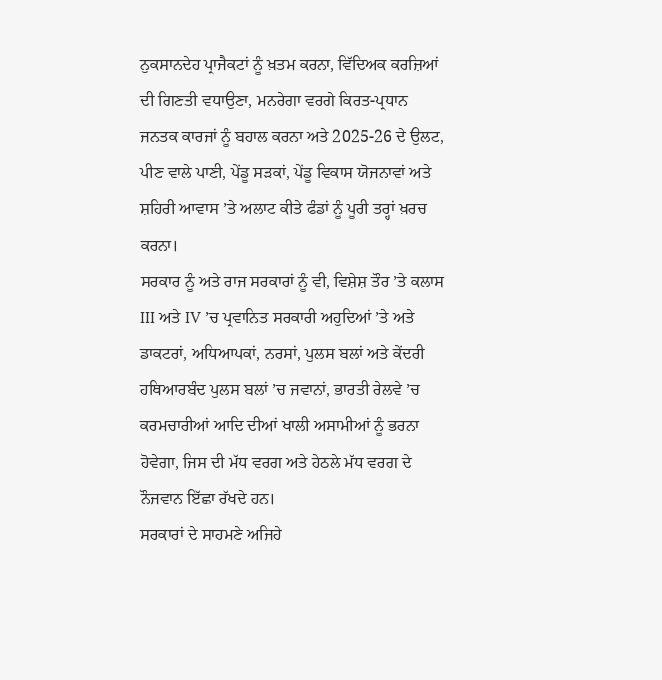ਨੁਕਸਾਨਦੇਹ ਪ੍ਰਾਜੈਕਟਾਂ ਨੂੰ ਖ਼ਤਮ ਕਰਨਾ, ਵਿੱਦਿਅਕ ਕਰਜ਼ਿਆਂ ਦੀ ਗਿਣਤੀ ਵਧਾਉਣਾ, ਮਨਰੇਗਾ ਵਰਗੇ ਕਿਰਤ-ਪ੍ਰਧਾਨ ਜਨਤਕ ਕਾਰਜਾਂ ਨੂੰ ਬਹਾਲ ਕਰਨਾ ਅਤੇ 2025-26 ਦੇ ਉਲਟ, ਪੀਣ ਵਾਲੇ ਪਾਣੀ, ਪੇਂਡੂ ਸੜਕਾਂ, ਪੇਂਡੂ ਵਿਕਾਸ ਯੋਜਨਾਵਾਂ ਅਤੇ ਸ਼ਹਿਰੀ ਆਵਾਸ ’ਤੇ ਅਲਾਟ ਕੀਤੇ ਫੰਡਾਂ ਨੂੰ ਪੂਰੀ ਤਰ੍ਹਾਂ ਖ਼ਰਚ ਕਰਨਾ।
ਸਰਕਾਰ ਨੂੰ ਅਤੇ ਰਾਜ ਸਰਕਾਰਾਂ ਨੂੰ ਵੀ, ਵਿਸ਼ੇਸ਼ ਤੌਰ ’ਤੇ ਕਲਾਸ III ਅਤੇ IV ’ਚ ਪ੍ਰਵਾਨਿਤ ਸਰਕਾਰੀ ਅਹੁਦਿਆਂ ’ਤੇ ਅਤੇ ਡਾਕਟਰਾਂ, ਅਧਿਆਪਕਾਂ, ਨਰਸਾਂ, ਪੁਲਸ ਬਲਾਂ ਅਤੇ ਕੇਂਦਰੀ ਹਥਿਆਰਬੰਦ ਪੁਲਸ ਬਲਾਂ ’ਚ ਜਵਾਨਾਂ, ਭਾਰਤੀ ਰੇਲਵੇ ’ਚ ਕਰਮਚਾਰੀਆਂ ਆਦਿ ਦੀਆਂ ਖਾਲੀ ਅਸਾਮੀਆਂ ਨੂੰ ਭਰਨਾ ਹੋਵੇਗਾ, ਜਿਸ ਦੀ ਮੱਧ ਵਰਗ ਅਤੇ ਹੇਠਲੇ ਮੱਧ ਵਰਗ ਦੇ ਨੌਜਵਾਨ ਇੱਛਾ ਰੱਖਦੇ ਹਨ।
ਸਰਕਾਰਾਂ ਦੇ ਸਾਹਮਣੇ ਅਜਿਹੇ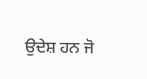ਉਦੇਸ਼ ਹਨ ਜੋ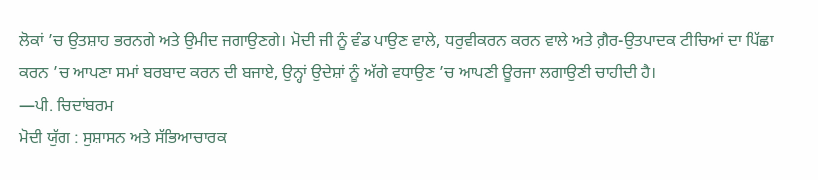ਲੋਕਾਂ ’ਚ ਉਤਸ਼ਾਹ ਭਰਨਗੇ ਅਤੇ ਉਮੀਦ ਜਗਾਉਣਗੇ। ਮੋਦੀ ਜੀ ਨੂੰ ਵੰਡ ਪਾਉਣ ਵਾਲੇ, ਧਰੁਵੀਕਰਨ ਕਰਨ ਵਾਲੇ ਅਤੇ ਗ਼ੈਰ-ਉਤਪਾਦਕ ਟੀਚਿਆਂ ਦਾ ਪਿੱਛਾ ਕਰਨ ’ਚ ਆਪਣਾ ਸਮਾਂ ਬਰਬਾਦ ਕਰਨ ਦੀ ਬਜਾਏ, ਉਨ੍ਹਾਂ ਉਦੇਸ਼ਾਂ ਨੂੰ ਅੱਗੇ ਵਧਾਉਣ ’ਚ ਆਪਣੀ ਊਰਜਾ ਲਗਾਉਣੀ ਚਾਹੀਦੀ ਹੈ।
—ਪੀ. ਚਿਦਾਂਬਰਮ
ਮੋਦੀ ਯੁੱਗ : ਸੁਸ਼ਾਸਨ ਅਤੇ ਸੱਭਿਆਚਾਰਕ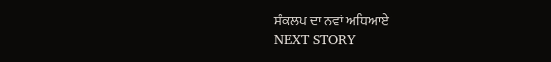ਸੰਕਲਪ ਦਾ ਨਵਾਂ ਅਧਿਆਏ
NEXT STORY